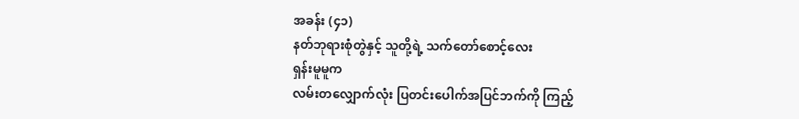အခန်း (၄၁)
နတ်ဘုရားစုံတွဲနှင့် သူတို့ရဲ့ သက်တော်စောင့်လေး
ရှန်းမူမူက
လမ်းတလျှောက်လုံး ပြတင်းပေါက်အပြင်ဘက်ကို ကြည့်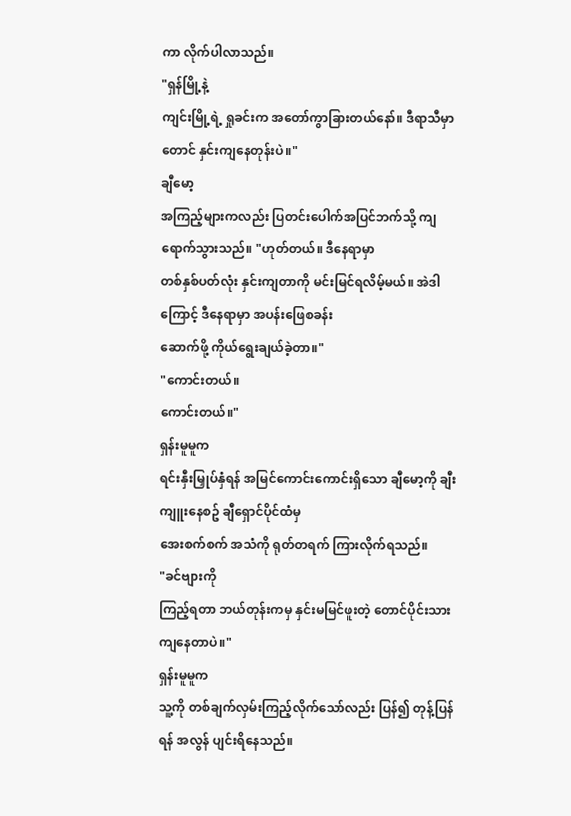ကာ လိုက်ပါလာသည်။
"ရှန်မြို့နဲ့
ကျင်းမြို့ရဲ့ ရှုခင်းက အတော်ကွာခြားတယ်နော်။ ဒီရာသီမှာတောင် နှင်းကျနေတုန်းပဲ။"
ချီမော့
အကြည့်များကလည်း ပြတင်းပေါက်အပြင်ဘက်သို့ ကျရောက်သွားသည်။ "ဟုတ်တယ်။ ဒီနေရာမှာ
တစ်နှစ်ပတ်လုံး နှင်းကျတာကို မင်းမြင်ရလိမ့်မယ်။ အဲဒါကြောင့် ဒီနေရာမှာ အပန်းဖြေစခန်း
ဆောက်ဖို့ ကိုယ်ရွေးချယ်ခဲ့တာ။"
"ကောင်းတယ်။
ကောင်းတယ်။"
ရှန်းမူမူက
ရင်းနှီးမြှုပ်နှံရန် အမြင်ကောင်းကောင်းရှိသော ချီမော့ကို ချီးကျူးနေစဥ် ချီရှောင်ပိုင်ထံမှ
အေးစက်စက် အသံကို ရုတ်တရက် ကြားလိုက်ရသည်။
"ခင်ဗျားကို
ကြည့်ရတာ ဘယ်တုန်းကမှ နှင်းမမြင်ဖူးတဲ့ တောင်ပိုင်းသားကျနေတာပဲ။"
ရှန်းမူမူက
သူ့ကို တစ်ချက်လှမ်းကြည့်လိုက်သော်လည်း ပြန်၍ တုန့်ပြန်ရန် အလွန် ပျင်းရိနေသည်။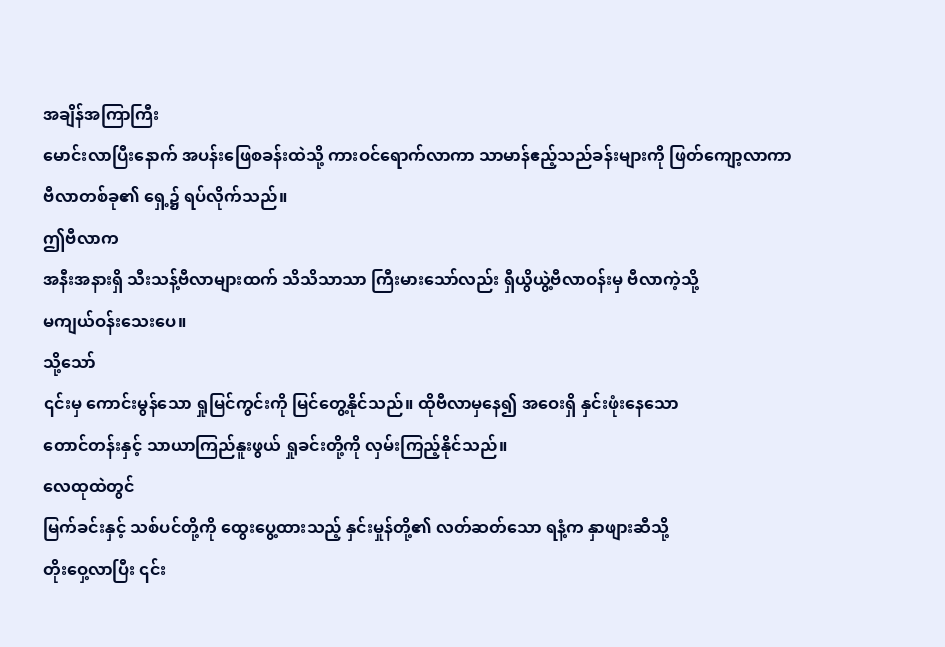အချိန်အကြာကြီး
မောင်းလာပြီးနောက် အပန်းဖြေစခန်းထဲသို့ ကားဝင်ရောက်လာကာ သာမာန်ဧည့်သည်ခန်းများကို ဖြတ်ကျော့လာကာ
ဗီလာတစ်ခု၏ ရှေ့၌ ရပ်လိုက်သည်။
ဤဗီလာက
အနီးအနားရှိ သီးသန့်ဗီလာများထက် သိသိသာသာ ကြီးမားသော်လည်း ရှီယွိယွဲ့ဗီလာဝန်းမှ ဗီလာကဲ့သို့
မကျယ်ဝန်းသေးပေ။
သို့သော်
၎င်းမှ ကောင်းမွန်သော ရှုမြင်ကွင်းကို မြင်တွေ့နိုင်သည်။ ထိုဗီလာမှနေ၍ အဝေးရှိ နှင်းဖုံးနေသော
တောင်တန်းနှင့် သာယာကြည်နူးဖွယ် ရှုခင်းတို့ကို လှမ်းကြည့်နိုင်သည်။
လေထုထဲတွင်
မြက်ခင်းနှင့် သစ်ပင်တို့ကို ထွေးပွေ့ထားသည့် နှင်းမှုန်တို့၏ လတ်ဆတ်သော ရနံ့က နှာဖျားဆီသို့
တိုးဝှေ့လာပြီး ၎င်း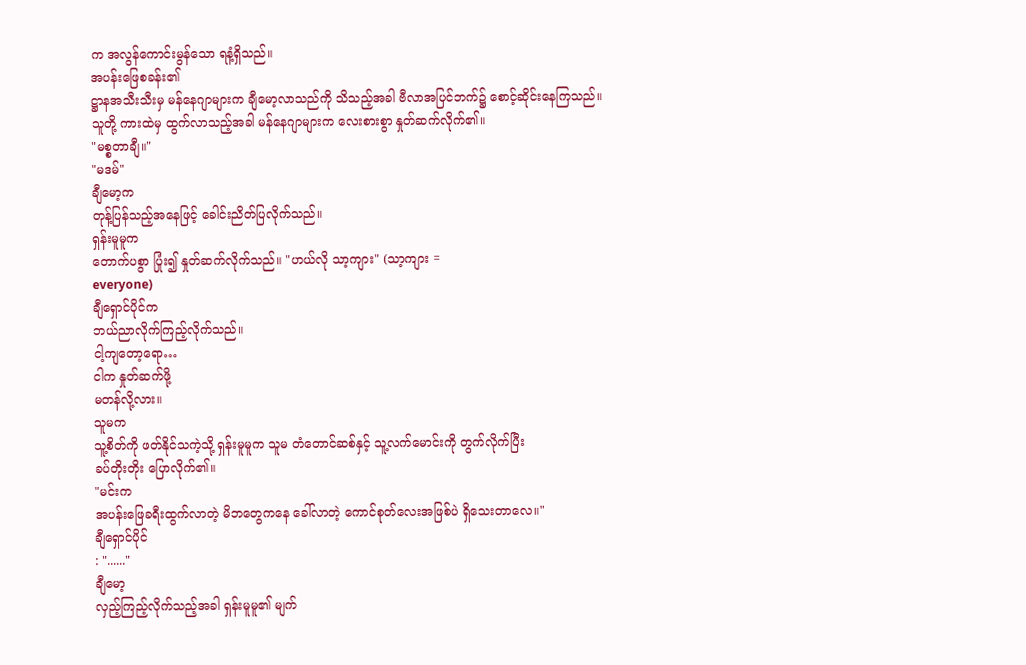က အလွန်ကောင်းမွန်သော ရနံ့ရှိသည်။
အပန်းဖြေစခန်း၏
ဋ္ဌာနအသီးသီးမှ မန်နေဂျာများက ချီမော့လာသည်ကို သိသည့်အခါ ဗီလာအပြင်ဘက်၌ စောင့်ဆိုင်းနေကြသည်။
သူတို့ ကားထဲမှ ထွက်လာသည့်အခါ မန်နေဂျာများက လေးစားစွာ နှုတ်ဆက်လိုက်၏။
"မစ္စတာချီ။"
"မဒမ်"
ချီမော့က
တုန့်ပြန်သည့်အနေဖြင့် ခေါင်းညိတ်ပြလိုက်သည်။
ရှန်းမူမူက
တောက်ပစွာ ပြုံး၍ နှုတ်ဆက်လိုက်သည်။ "ဟယ်လို သာ့ကျား" (သာ့ကျား =
everyone)
ချီရှောင်ပိုင်က
ဘယ်ညာလိုက်ကြည့်လိုက်သည်။
ငါ့ကျတော့ရော…
ငါက နှုတ်ဆက်ဖို့
မတန်လို့လား။
သူမက
သူ့စိတ်ကို ဖတ်နိုင်သကဲ့သို့ ရှန်းမူမူက သူမ တံတောင်ဆစ်နှင့် သူ့လက်မောင်းကို တွက်လိုက်ပြီး
ခပ်တိုးတိုး ပြောလိုက်၏။
"မင်းက
အပန်းဖြေခရီးထွက်လာတဲ့ မိဘတွေကနေ ခေါ်လာတဲ့ ကောင်စုတ်လေးအဖြစ်ပဲ ရှိသေးတာလေ။"
ချီရှောင်ပိုင်
: "......"
ချီမော့
လှည့်ကြည့်လိုက်သည့်အခါ ရှန်းမူမူ၏ မျက်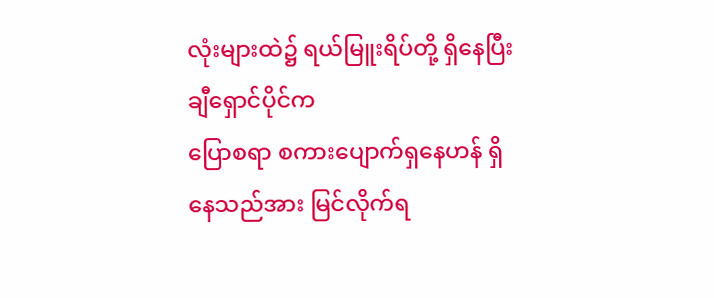လုံးများထဲ၌ ရယ်မြူးရိပ်တို့ ရှိနေပြီး ချီရှောင်ပိုင်က
ပြောစရာ စကားပျောက်ရှနေဟန် ရှိနေသည်အား မြင်လိုက်ရ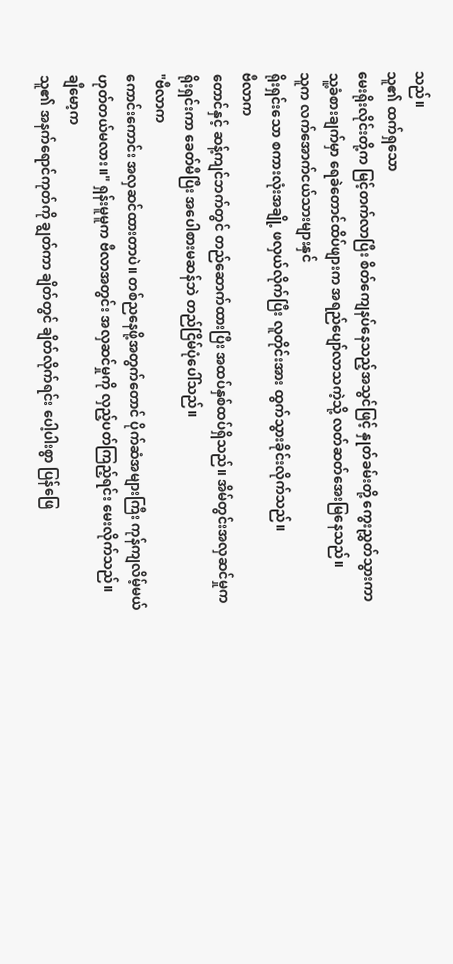သည်။
သူ၏ ထက်ရှသော
မေးရိုးလိုင်းတို့က မြင့်တက်လာပြီး စိတ်ကျေနပ်နေသည့်အသွင်ဖြင့် နှုတ်ခမ်းတို့ ကွေးညွှတ်သွားကာ
သူ့ခံစားချက်မှာ ရေခဲတောင်ထိပ်ဖျားက အရည်ပျော်လာသကဲ့သို့ လတ်ဆတ်အေးမြနေသည်။
သူက လက်အောက်ငယ်သားများနှင်
ရိုးရှင်းသော စကားလုံးအချို့ ဖလှယ်လိုက်ပြီး လူတိုင်းအား ထွက်သွားခိုင်းလိုက်သည်။
ဗီလာက
တောင်နှင့် ဆန့်ကျင်ဘက်တွင် တည်ဆောက်ထားပြီး အထပ်နှစ်ထပ်ရှိသည်။ အိမ်တွင်းအလှဆင်မှုက
ရိုးရှင်းကာ ခေတ်မီပြီး အပေါစားမဆန်ဘဲ တည်ငြိမ်ပုံပေါ်သည်။
"ဗီလာက
ကောင်းကောင်း အလှဆင်ထားတာပဲ။ တစ်ညနေဖို့အတွက်တောင် ပိုက်ဆံအများကြီး ကုန်ကျလိမ့်မယ်
ဟုတ်တယ်မလား။" ရှန်းမူမူက ဗီလာအတွင်း အလှဆင်မှုကို လှည့်ပတ်ကြည့်ရင်း မေးလိုက်သည်။
ချီမော့က
သူ၏ အနက်ရောင်ကုတ်ကို ချွတ်ကာ ချိတ်တွင် ချိတ်လိုက်ရင်း ပေါ့ပါးစွာ ပြန်ဖြေ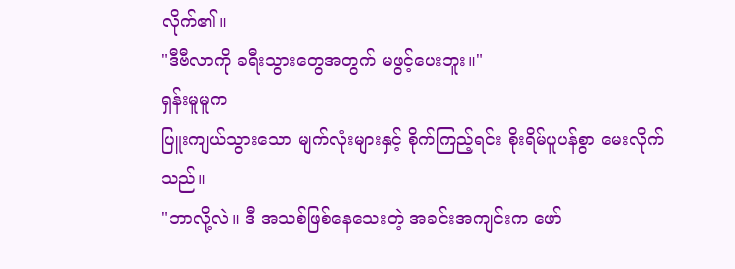လိုက်၏။
"ဒီဗီလာကို ခရီးသွားတွေအတွက် မဖွင့်ပေးဘူး။"
ရှန်းမူမူက
ပြူးကျယ်သွားသော မျက်လုံးများနှင့် စိုက်ကြည့်ရင်း စိုးရိမ်ပူပန်စွာ မေးလိုက်သည်။
"ဘာလို့လဲ။ ဒီ အသစ်ဖြစ်နေသေးတဲ့ အခင်းအကျင်းက ဖော်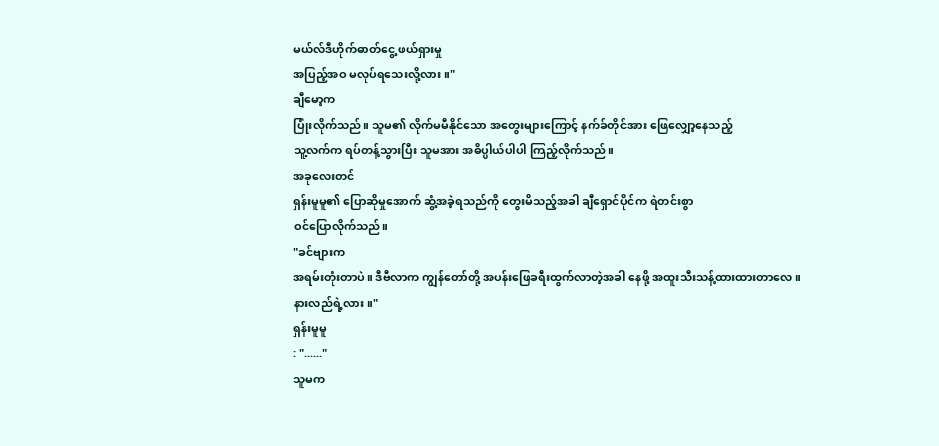မယ်လ်ဒီဟိုက်ဓာတ်ငွေ့ ဖယ်ရှားမှု
အပြည့်အဝ မလုပ်ရသေးလို့လား။"
ချီမော့က
ပြုံးလိုက်သည်။ သူမ၏ လိုက်မမီနိုင်သော အတွေးများကြောင့် နက်ခ်တိုင်အား ဖြေလျှော့နေသည့်
သူ့လက်က ရပ်တန့်သွားပြီး သူမအား အဓိပ္ပါယ်ပါပါ ကြည့်လိုက်သည်။
အခုလေးတင်
ရှန်းမူမူ၏ ပြောဆိုမှုအောက် ဆွံ့အခဲ့ရသည်ကို တွေးမိသည့်အခါ ချီရှောင်ပိုင်က ရဲတင်းစွာ
ဝင်ပြောလိုက်သည်။
"ခင်ဗျားက
အရမ်းတုံးတာပဲ။ ဒီဗီလာက ကျွန်တော်တို့ အပန်းဖြေခရီးထွက်လာတဲ့အခါ နေဖို့ အထူးသီးသန့်ထားထားတာလေ။
နားလည်ရဲ့လား။"
ရှန်းမူမူ
: "......"
သူမက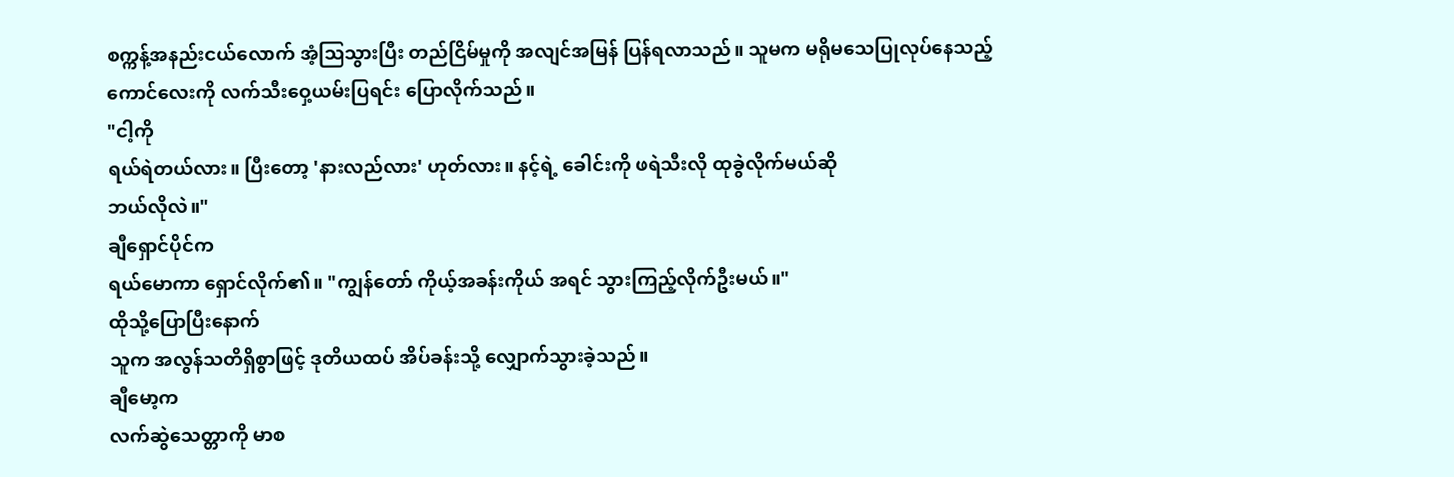စက္ကန့်အနည်းငယ်လောက် အံ့သြသွားပြီး တည်ငြိမ်မှုကို အလျင်အမြန် ပြန်ရလာသည်။ သူမက မရိုမသေပြုလုပ်နေသည့်
ကောင်လေးကို လက်သီးဝှေ့ယမ်းပြရင်း ပြောလိုက်သည်။
"ငါ့ကို
ရယ်ရဲတယ်လား။ ပြီးတော့ 'နားလည်လား' ဟုတ်လား။ နင့်ရဲ့ ခေါင်းကို ဖရဲသီးလို ထုခွဲလိုက်မယ်ဆို
ဘယ်လိုလဲ။"
ချီရှောင်ပိုင်က
ရယ်မောကာ ရှောင်လိုက်၏။ "ကျွန်တော် ကိုယ့်အခန်းကိုယ် အရင် သွားကြည့်လိုက်ဦးမယ်။"
ထိုသို့ပြောပြီးနောက်
သူက အလွန်သတိရှိစွာဖြင့် ဒုတိယထပ် အိပ်ခန်းသို့ လျှောက်သွားခဲ့သည်။
ချီမော့က
လက်ဆွဲသေတ္တာကို မာစ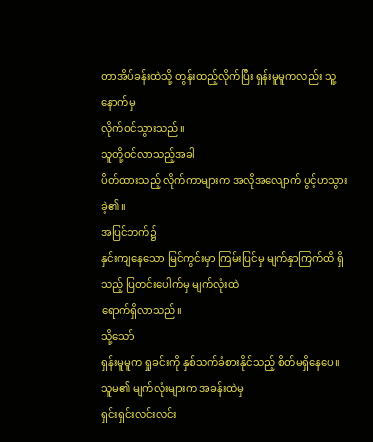တာအိပ်ခန်းထဲသို့ တွန်းထည့်လိုက်ပြီး ရှန်းမူမူကလည်း သူ့နောက်မှ
လိုက်ဝင်သွားသည်။
သူတို့ဝင်လာသည့်အခါ
ပိတ်ထားသည့် လိုက်ကာများက အလိုအလျောက် ပွင့်ဟသွားခဲ့၏။
အပြင်ဘက်၌
နှင်းကျနေသော မြင်ကွင်းမှာ ကြမ်းပြင်မှ မျက်နှာကြက်ထိ ရှိသည့် ပြတင်းပေါက်မှ မျက်လုံးထဲ
ရောက်ရှိလာသည်။
သို့သော်
ရှန်းမူမူက ရှုခင်းကို နှစ်သက်ခံစားနိုင်သည့် စိတ်မရှိနေပေ။ သူမ၏ မျက်လုံးများက အခန်းထဲမှ
ရှင်းရှင်းလင်းလင်း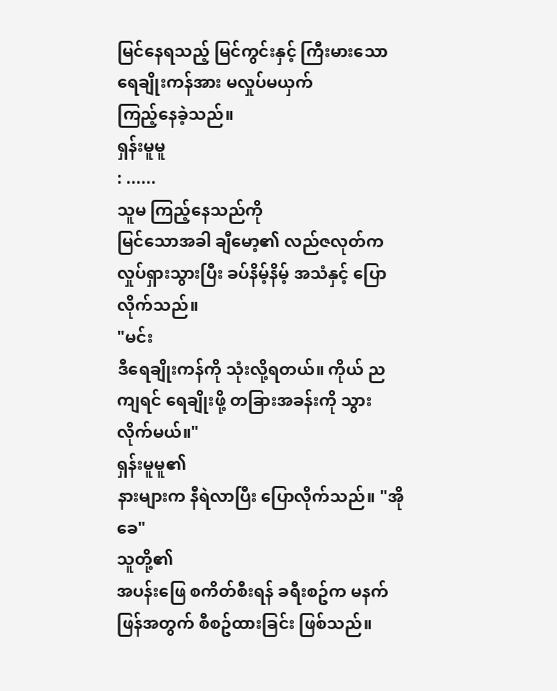မြင်နေရသည့် မြင်ကွင်းနှင့် ကြီးမားသော ရေချိုးကန်အား မလှုပ်မယှက်
ကြည့်နေခဲ့သည်။
ရှန်းမူမူ
: ......
သူမ ကြည့်နေသည်ကို
မြင်သောအခါ ချီမော့၏ လည်ဇလုတ်က လှုပ်ရှားသွားပြီး ခပ်နိမ့်နိမ့် အသံနှင့် ပြောလိုက်သည်။
"မင်း
ဒီရေချိုးကန်ကို သုံးလို့ရတယ်။ ကိုယ် ညကျရင် ရေချိုးဖို့ တခြားအခန်းကို သွားလိုက်မယ်။"
ရှန်းမူမူ၏
နားများက နီရဲလာပြီး ပြောလိုက်သည်။ "အိုခေ"
သူတို့၏
အပန်းဖြေ စကိတ်စီးရန် ခရီးစဥ်က မနက်ဖြန်အတွက် စီစဥ်ထားခြင်း ဖြစ်သည်။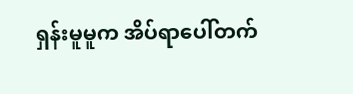ရှန်းမူမူက အိပ်ရာပေါ်တက်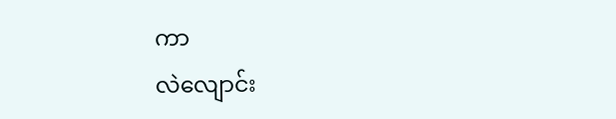ကာ
လဲလျောင်း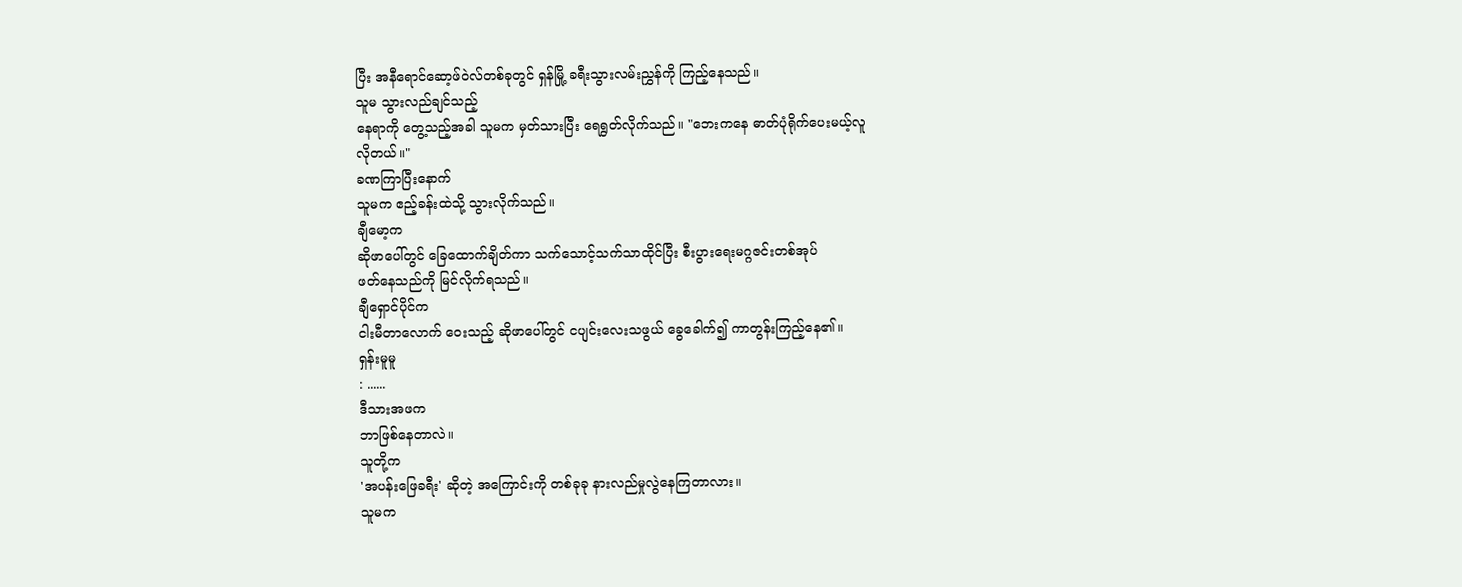ပြီး အနီရောင်ဆော့ဖ်ဝဲလ်တစ်ခုတွင် ရှန်မြို့ ခရီးသွားလမ်းညွှန်ကို ကြည့်နေသည်။
သူမ သွားလည်ချင်သည့်
နေရာကို တွေ့သည့်အခါ သူမက မှတ်သားပြီး ရေရွတ်လိုက်သည်။ "ဘေးကနေ ဓာတ်ပုံရိုက်ပေးမယ့်လူ
လိုတယ်။"
ခဏကြာပြီးနောက်
သူမက ဧည့်ခန်းထဲသို့ သွားလိုက်သည်။
ချီမော့က
ဆိုဖာပေါ်တွင် ခြေထောက်ချိတ်ကာ သက်သောင့်သက်သာထိုင်ပြီး စီးပွားရေးမဂ္ဂဇင်းတစ်အုပ်
ဖတ်နေသည်ကို မြင်လိုက်ရသည်။
ချီရှောင်ပိုင်က
ငါးမီတာလောက် ဝေးသည့် ဆိုဖာပေါ်တွင် ငပျင်းလေးသဖွယ် ခွေခေါက်၍ ကာတွန်းကြည့်နေ၏။
ရှန်းမူမူ
: ......
ဒီသားအဖက
ဘာဖြစ်နေတာလဲ။
သူတို့က
'အပန်းဖြေခရီး' ဆိုတဲ့ အကြောင်းကို တစ်ခုခု နားလည်မှုလွဲနေကြတာလား။
သူမက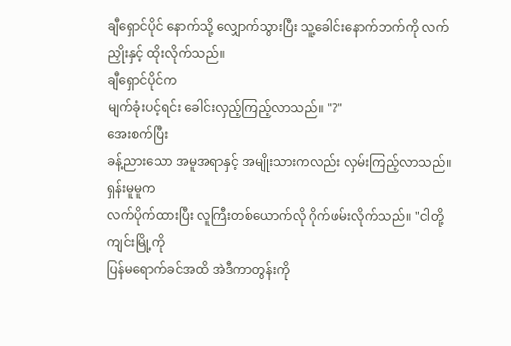ချီရှောင်ပိုင် နောက်သို့ လျှောက်သွားပြီး သူ့ခေါင်းနောက်ဘက်ကို လက်ညှိုးနှင့် ထိုးလိုက်သည်။
ချီရှောင်ပိုင်က
မျက်ခုံးပင့်ရင်း ခေါင်းလှည့်ကြည့်လာသည်။ "?"
အေးစက်ပြီး
ခန့်ညားသော အမူအရာနှင့် အမျိုးသားကလည်း လှမ်းကြည့်လာသည်။
ရှန်းမူမူက
လက်ပိုက်ထားပြီး လူကြီးတစ်ယောက်လို ဂိုက်ဖမ်းလိုက်သည်။ "ငါတို့ ကျင်းမြို့ကို
ပြန်မရောက်ခင်အထိ အဲဒီကာတွန်းကို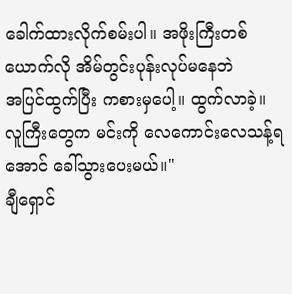ခေါက်ထားလိုက်စမ်းပါ။ အဖိုးကြီးတစ်ယောက်လို အိမ်တွင်းပုန်းလုပ်မနေဘဲ
အပြင်ထွက်ပြီး ကစားမှပေါ့။ ထွက်လာခဲ့။ လူကြီးတွေက မင်းကို လေကောင်းလေသန့်ရအောင် ခေါ်သွားပေးမယ်။"
ချီရှောင်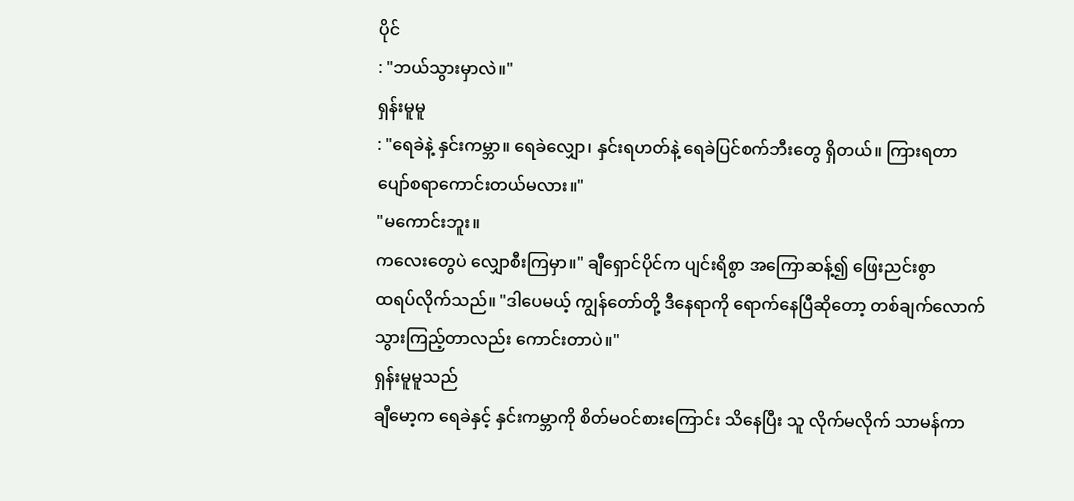ပိုင်
: "ဘယ်သွားမှာလဲ။"
ရှန်းမူမူ
: "ရေခဲနဲ့ နှင်းကမ္ဘာ။ ရေခဲလျှော၊ နှင်းရဟတ်နဲ့ ရေခဲပြင်စက်ဘီးတွေ ရှိတယ်။ ကြားရတာ
ပျော်စရာကောင်းတယ်မလား။"
"မကောင်းဘူး။
ကလေးတွေပဲ လျှောစီးကြမှာ။" ချီရှောင်ပိုင်က ပျင်းရိစွာ အကြောဆန့်၍ ဖြေးညင်းစွာ
ထရပ်လိုက်သည်။ "ဒါပေမယ့် ကျွန်တော်တို့ ဒီနေရာကို ရောက်နေပြီဆိုတော့ တစ်ချက်လောက်
သွားကြည့်တာလည်း ကောင်းတာပဲ။"
ရှန်းမူမူသည်
ချီမော့က ရေခဲနှင့် နှင်းကမ္ဘာကို စိတ်မဝင်စားကြောင်း သိနေပြီး သူ လိုက်မလိုက် သာမန်ကာ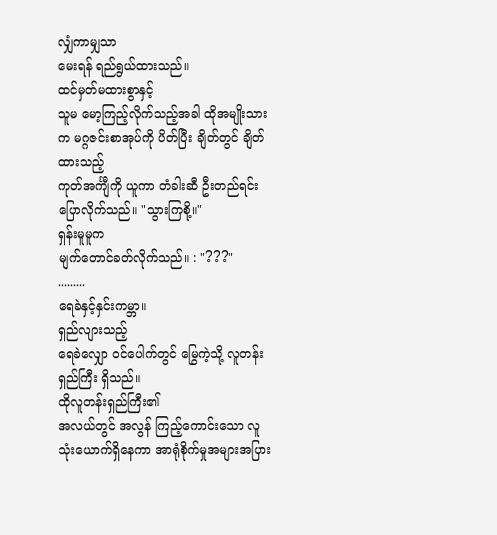လျှံကာမျှသာ
မေးရန် ရည်ရွယ်ထားသည်။
ထင်မှတ်မထားစွာနှင့်
သူမ မော့ကြည့်လိုက်သည့်အခါ ထိုအမျိုးသားက မဂ္ဂဇင်းစာအုပ်ကို ပိတ်ပြီး ချိတ်တွင် ချိတ်ထားသည့်
ကုတ်အင်္ကျီကို ယူကာ တံခါးဆီ ဦးတည်ရင်း ပြောလိုက်သည်။ "သွားကြစို့။"
ရှန်းမူမူက
မျက်တောင်ခတ်လိုက်သည်။ : "???"
.........
ရေခဲနှင့်နှင်းကမ္ဘာ။
ရှည်လျားသည့်
ရေခဲလျှော ဝင်ပေါက်တွင် မြွေကဲ့သို့ လူတန်းရှည်ကြီး ရှိသည်။
ထိုလူတန်းရှည်ကြီး၏
အလယ်တွင် အလွန် ကြည့်ကောင်းသော လူသုံးယောက်ရှိနေကာ အာရုံစိုက်မှုအများအပြား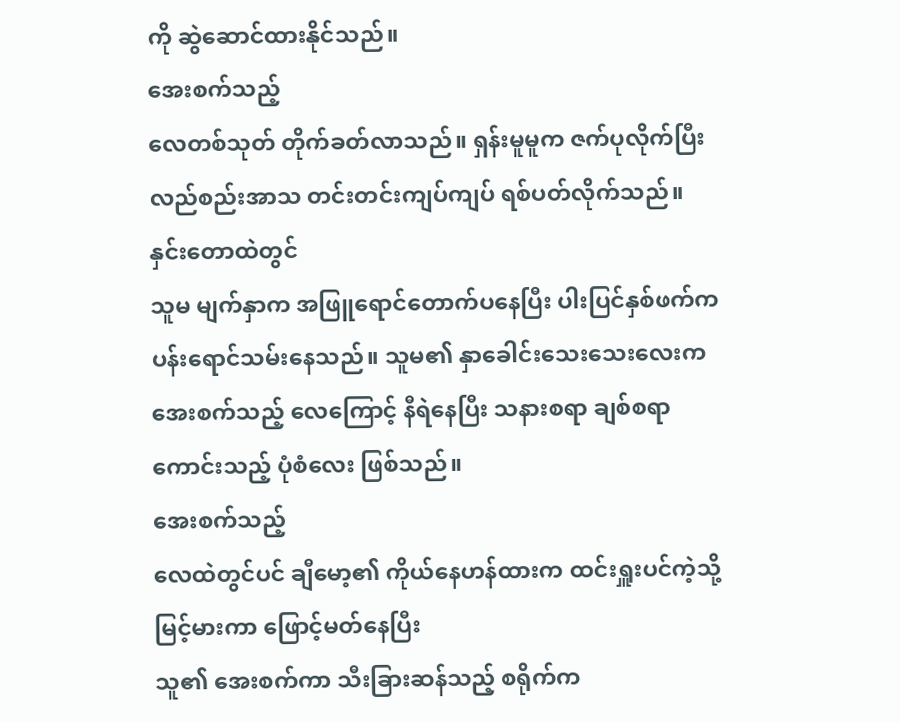ကို ဆွဲဆောင်ထားနိုင်သည်။
အေးစက်သည့်
လေတစ်သုတ် တိုက်ခတ်လာသည်။ ရှန်းမူမူက ဇက်ပုလိုက်ပြီး လည်စည်းအာသ တင်းတင်းကျပ်ကျပ် ရစ်ပတ်လိုက်သည်။
နှင်းတောထဲတွင်
သူမ မျက်နှာက အဖြူရောင်တောက်ပနေပြီး ပါးပြင်နှစ်ဖက်က ပန်းရောင်သမ်းနေသည်။ သူမ၏ နှာခေါင်းသေးသေးလေးက
အေးစက်သည့် လေကြောင့် နီရဲနေပြီး သနားစရာ ချစ်စရာကောင်းသည့် ပုံစံလေး ဖြစ်သည်။
အေးစက်သည့်
လေထဲတွင်ပင် ချီမော့၏ ကိုယ်နေဟန်ထားက ထင်းရှူးပင်ကဲ့သို့ မြင့်မားကာ ဖြောင့်မတ်နေပြီး
သူ၏ အေးစက်ကာ သီးခြားဆန်သည့် စရိုက်က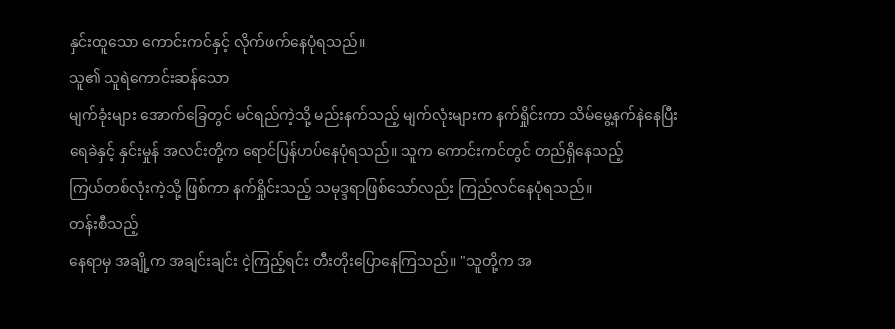နှင်းထူသော ကောင်းကင်နှင့် လိုက်ဖက်နေပုံရသည်။
သူ၏ သူရဲကောင်းဆန်သော
မျက်ခုံးများ အောက်ခြေတွင် မင်ရည်ကဲ့သို့ မည်းနက်သည့် မျက်လုံးများက နက်ရှိုင်းကာ သိမ်မွေ့နက်နဲနေပြီး
ရေခဲနှင့် နှင်းမှုန် အလင်းတို့က ရောင်ပြန်ဟပ်နေပုံရသည်။ သူက ကောင်းကင်တွင် တည်ရှိနေသည့်
ကြယ်တစ်လုံးကဲ့သို့ ဖြစ်ကာ နက်ရှိုင်းသည့် သမုဒ္ဒရာဖြစ်သော်လည်း ကြည်လင်နေပုံရသည်။
တန်းစီသည့်
နေရာမှ အချို့က အချင်းချင်း ငဲ့ကြည့်ရင်း တီးတိုးပြောနေကြသည်။ "သူတို့က အ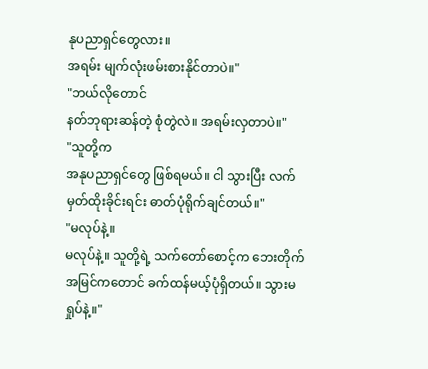နုပညာရှင်တွေလား။
အရမ်း မျက်လုံးဖမ်းစားနိုင်တာပဲ။"
"ဘယ်လိုတောင်
နတ်ဘုရားဆန်တဲ့ စုံတွဲလဲ။ အရမ်းလှတာပဲ။"
"သူတို့က
အနုပညာရှင်တွေ ဖြစ်ရမယ်။ ငါ သွားပြီး လက်မှတ်ထိုးခိုင်းရင်း ဓာတ်ပုံရိုက်ချင်တယ်။"
"မလုပ်နဲ့။
မလုပ်နဲ့။ သူတို့ရဲ့ သက်တော်စောင့်က ဘေးတိုက်အမြင်ကတောင် ခက်ထန်မယ့်ပုံရှိတယ်။ သွားမရှုပ်နဲ့။"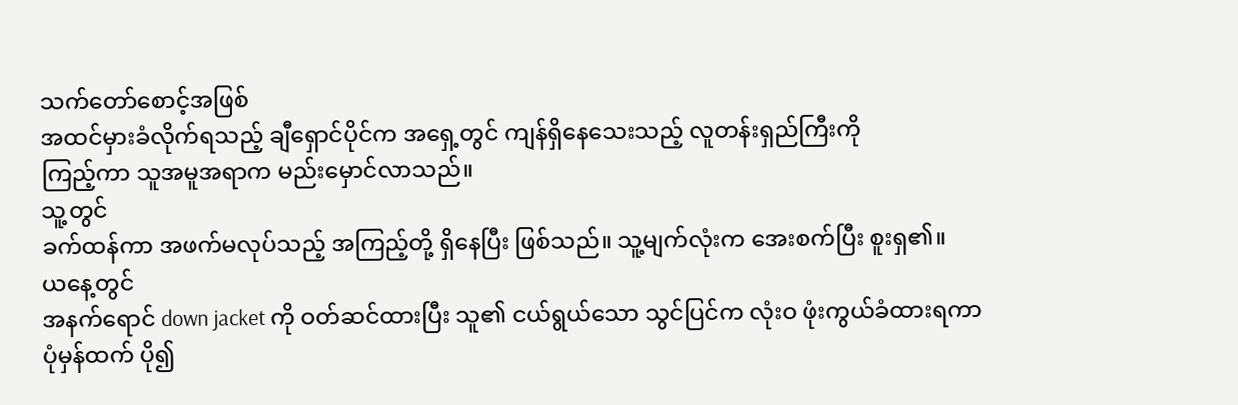သက်တော်စောင့်အဖြစ်
အထင်မှားခံလိုက်ရသည့် ချီရှောင်ပိုင်က အရှေ့တွင် ကျန်ရှိနေသေးသည့် လူတန်းရှည်ကြီးကို
ကြည့်ကာ သူအမူအရာက မည်းမှောင်လာသည်။
သူ့တွင်
ခက်ထန်ကာ အဖက်မလုပ်သည့် အကြည့်တို့ ရှိနေပြီး ဖြစ်သည်။ သူ့မျက်လုံးက အေးစက်ပြီး စူးရှ၏။
ယနေ့တွင်
အနက်ရောင် down jacket ကို ဝတ်ဆင်ထားပြီး သူ၏ ငယ်ရွယ်သော သွင်ပြင်က လုံးဝ ဖုံးကွယ်ခံထားရကာ
ပုံမှန်ထက် ပို၍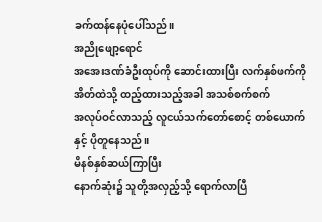ခက်ထန်နေပုံပေါ်သည်။
အညိုဖျော့ရောင်
အအေးဒဏ်ခံဦးထုပ်ကို ဆောင်းထားပြီး လက်နှစ်ဖက်ကို အိတ်ထဲသို့ ထည့်ထားသည့်အခါ အသစ်စက်စက်
အလုပ်ဝင်လာသည့် လူငယ်သက်တော်စောင့် တစ်ယောက်နှင့် ပိုတူနေသည်။
မိနစ်နှစ်ဆယ်ကြာပြီး
နောက်ဆုံး၌ သူတို့အလှည့်သို့ ရောက်လာပြီ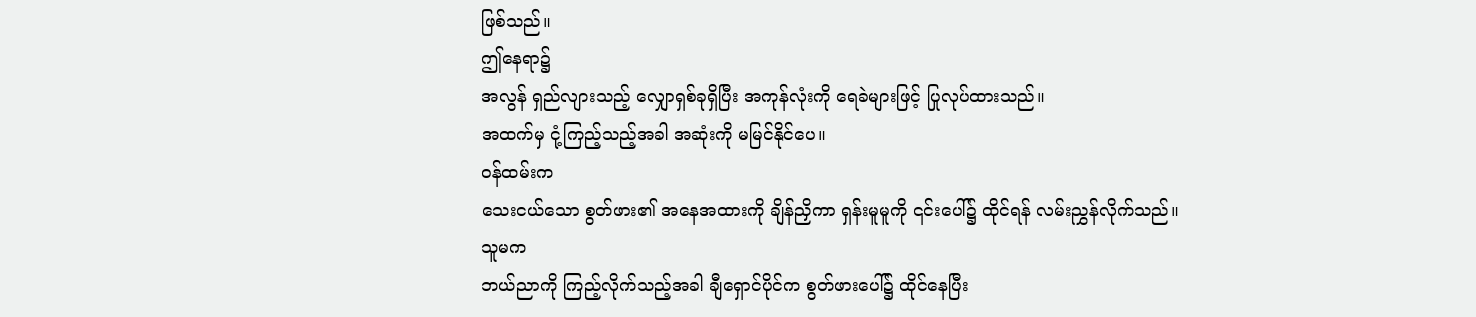ဖြစ်သည်။
ဤနေရာ၌
အလွန် ရှည်လျားသည့် လျှောရှစ်ခုရှိပြီး အကုန်လုံးကို ရေခဲများဖြင့် ပြုလုပ်ထားသည်။
အထက်မှ ငုံ့ကြည့်သည့်အခါ အဆုံးကို မမြင်နိုင်ပေ။
ဝန်ထမ်းက
သေးငယ်သော စွတ်ဖား၏ အနေအထားကို ချိန်ညှိကာ ရှန်းမူမူကို ၎င်းပေါ်၌ ထိုင်ရန် လမ်းညွှန်လိုက်သည်။
သူမက
ဘယ်ညာကို ကြည့်လိုက်သည့်အခါ ချီရှောင်ပိုင်က စွတ်ဖားပေါ်၌ ထိုင်နေပြီး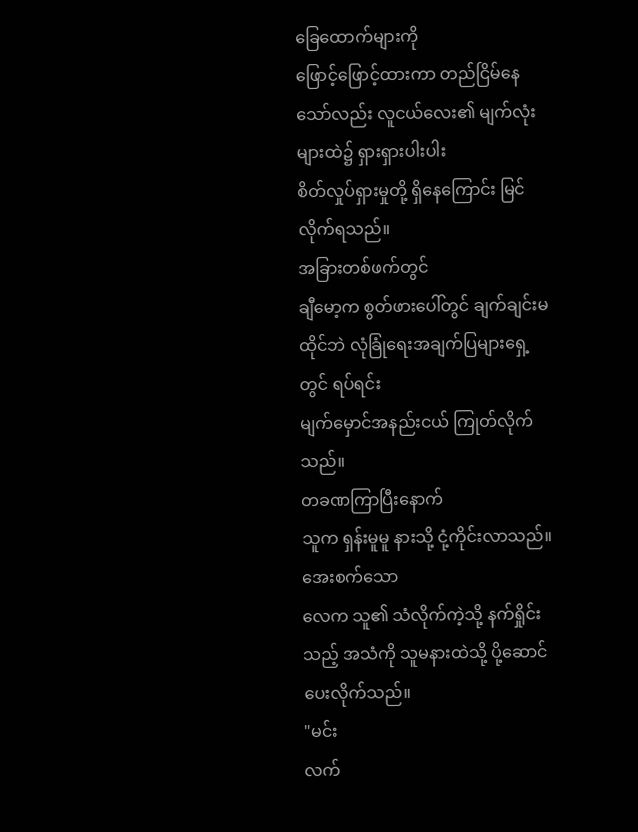ခြေထောက်များကို
ဖြောင့်ဖြောင့်ထားကာ တည်ငြိမ်နေသော်လည်း လူငယ်လေး၏ မျက်လုံးများထဲ၌ ရှားရှားပါးပါး
စိတ်လှုပ်ရှားမှုတို့ ရှိနေကြောင်း မြင်လိုက်ရသည်။
အခြားတစ်ဖက်တွင်
ချီမော့က စွတ်ဖားပေါ်တွင် ချက်ချင်းမထိုင်ဘဲ လုံခြုံရေးအချက်ပြများရှေ့တွင် ရပ်ရင်း
မျက်မှောင်အနည်းငယ် ကြုတ်လိုက်သည်။
တခဏကြာပြီးနောက်
သူက ရှန်းမူမူ နားသို့ ငုံ့ကိုင်းလာသည်။
အေးစက်သော
လေက သူ၏ သံလိုက်ကဲ့သို့ နက်ရှိုင်းသည့် အသံကို သူမနားထဲသို့ ပို့ဆောင်ပေးလိုက်သည်။
"မင်း
လက်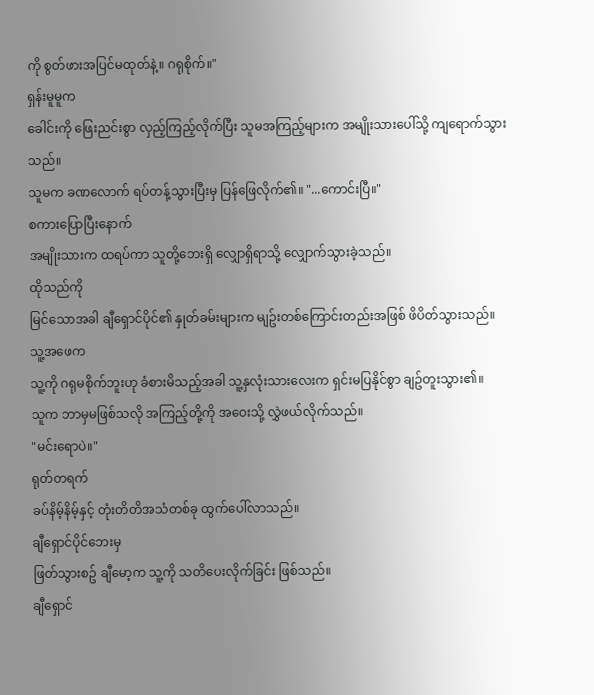ကို စွတ်ဖားအပြင်မထုတ်နဲ့။ ဂရုစိုက်။"
ရှန်းမူမူက
ခေါင်းကို ဖြေးညင်းစွာ လှည့်ကြည့်လိုက်ပြီး သူမအကြည့်များက အမျိုးသားပေါ်သို့ ကျရောက်သွားသည်။
သူမက ခဏလောက် ရပ်တန့်သွားပြီးမှ ပြန်ဖြေလိုက်၏။ "...ကောင်းပြီ။"
စကားပြောပြီးနောက်
အမျိုးသားက ထရပ်ကာ သူတို့ဘေးရှိ လျှောရှိရာသို့ လျှောက်သွားခဲ့သည်။
ထိုသည်ကို
မြင်သောအခါ ချီရှောင်ပိုင်၏ နှုတ်ခမ်းများက မျဥ်းတစ်ကြောင်းတည်းအဖြစ် ဖိပိတ်သွားသည်။
သူ့အဖေက
သူ့ကို ဂရုမစိုက်ဘူးဟု ခံစားမိသည့်အခါ သူ့နှလုံးသားလေးက ရှင်းမပြနိုင်စွာ ချဥ်တူးသွား၏။
သူက ဘာမှမဖြစ်သလို အကြည့်တို့ကို အဝေးသို့ လွှဲဖယ်လိုက်သည်။
"မင်းရောပဲ။"
ရုတ်တရက်
ခပ်နိမ့်နိမ့်နှင့် တုံးတိတိအသံတစ်ခု ထွက်ပေါ်လာသည်။
ချီရှောင်ပိုင်ဘေးမှ
ဖြတ်သွားစဥ် ချီမော့က သူ့ကို သတိပေးလိုက်ခြင်း ဖြစ်သည်။
ချီရှောင်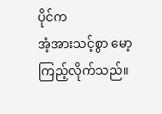ပိုင်က
အံ့အားသင့်စွာ မော့ကြည့်လိုက်သည်။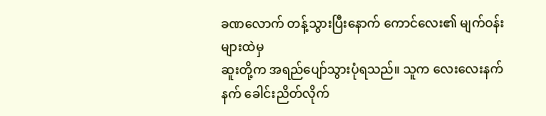ခဏလောက် တန့်သွားပြီးနောက် ကောင်လေး၏ မျက်ဝန်းများထဲမှ
ဆူးတို့က အရည်ပျော်သွားပုံရသည်။ သူက လေးလေးနက်နက် ခေါင်းညိတ်လိုက်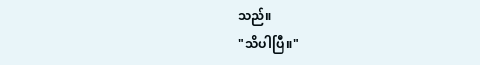သည်။
"သိပါပြီ။"